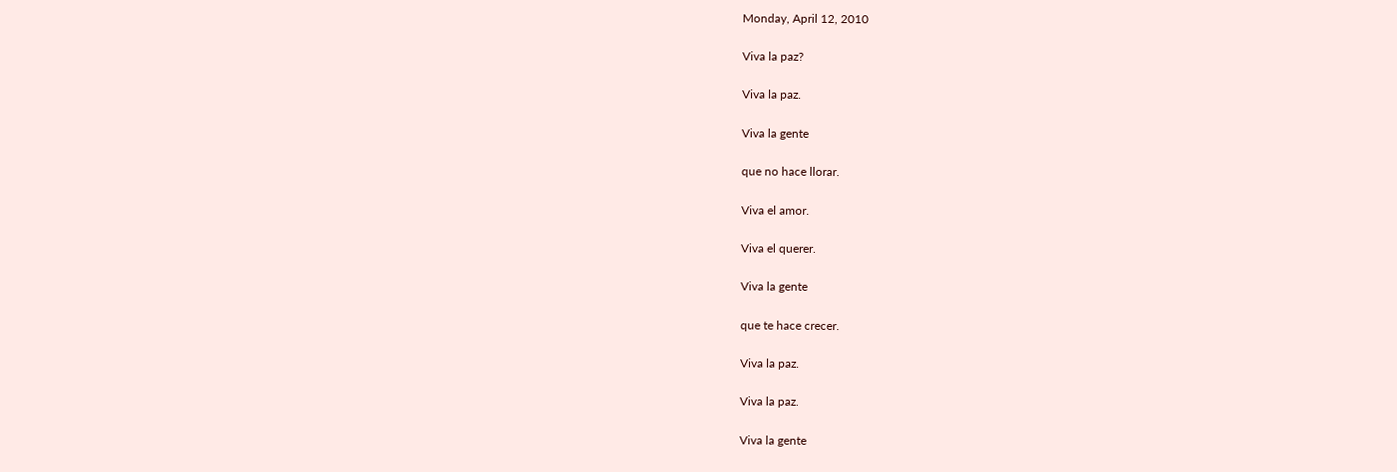Monday, April 12, 2010

Viva la paz?

Viva la paz.

Viva la gente

que no hace llorar.

Viva el amor.

Viva el querer.

Viva la gente

que te hace crecer.

Viva la paz.

Viva la paz.

Viva la gente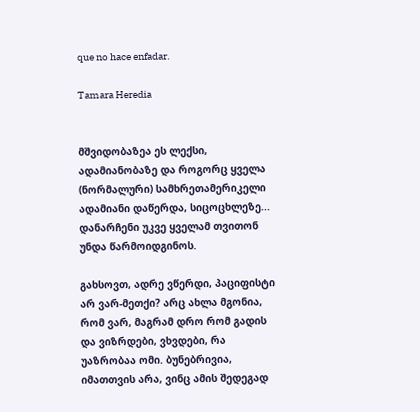que no hace enfadar.

Tamara Heredia


მშვიდობაზეა ეს ლექსი, ადამიანობაზე და როგორც ყველა (ნორმალური) სამხრეთამერიკელი ადამიანი დაწერდა, სიცოცხლეზე... დანარჩენი უკვე ყველამ თვითონ უნდა წარმოიდგინოს.

გახსოვთ, ადრე ვწერდი, პაციფისტი არ ვარ-მეთქი? არც ახლა მგონია, რომ ვარ, მაგრამ დრო რომ გადის და ვიზრდები, ვხვდები, რა უაზრობაა ომი. ბუნებრივია, იმათთვის არა, ვინც ამის შედეგად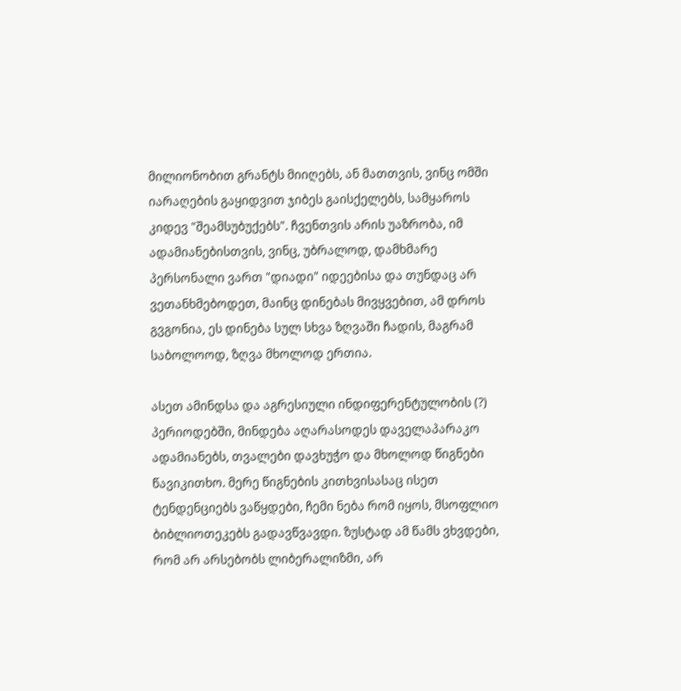მილიონობით გრანტს მიიღებს, ან მათთვის, ვინც ომში იარაღების გაყიდვით ჯიბეს გაისქელებს, სამყაროს კიდევ "შეამსუბუქებს". ჩვენთვის არის უაზრობა, იმ ადამიანებისთვის, ვინც, უბრალოდ, დამხმარე პერსონალი ვართ "დიადი" იდეებისა და თუნდაც არ ვეთანხმებოდეთ, მაინც დინებას მივყვებით, ამ დროს გვგონია, ეს დინება სულ სხვა ზღვაში ჩადის, მაგრამ საბოლოოდ, ზღვა მხოლოდ ერთია.

ასეთ ამინდსა და აგრესიული ინდიფერენტულობის (?) პერიოდებში, მინდება აღარასოდეს დაველაპარაკო ადამიანებს, თვალები დავხუჭო და მხოლოდ წიგნები წავიკითხო. მერე წიგნების კითხვისასაც ისეთ ტენდენციებს ვაწყდები, ჩემი ნება რომ იყოს, მსოფლიო ბიბლიოთეკებს გადავწვავდი. ზუსტად ამ წამს ვხვდები, რომ არ არსებობს ლიბერალიზმი, არ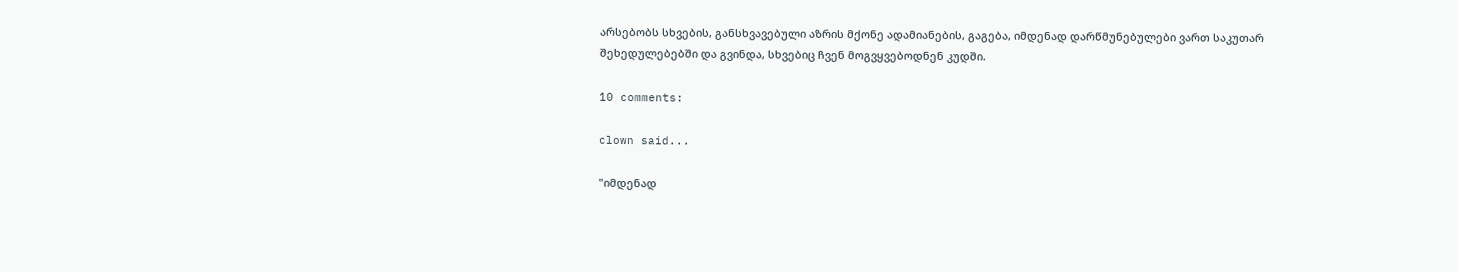არსებობს სხვების, განსხვავებული აზრის მქონე ადამიანების, გაგება, იმდენად დარწმუნებულები ვართ საკუთარ შეხედულებებში და გვინდა, სხვებიც ჩვენ მოგვყვებოდნენ კუდში.

10 comments:

clown said...

"იმდენად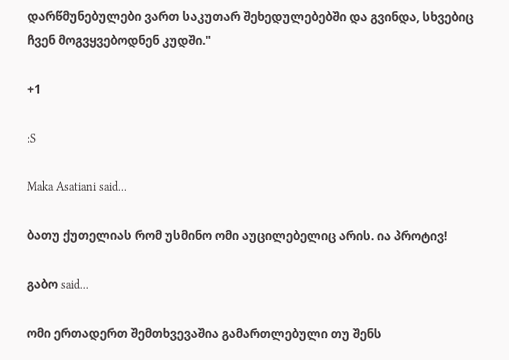დარწმუნებულები ვართ საკუთარ შეხედულებებში და გვინდა, სხვებიც ჩვენ მოგვყვებოდნენ კუდში."

+1

:S

Maka Asatiani said...

ბათუ ქუთელიას რომ უსმინო ომი აუცილებელიც არის. ია პროტივ!

გაბო said...

ომი ერთადერთ შემთხვევაშია გამართლებული თუ შენს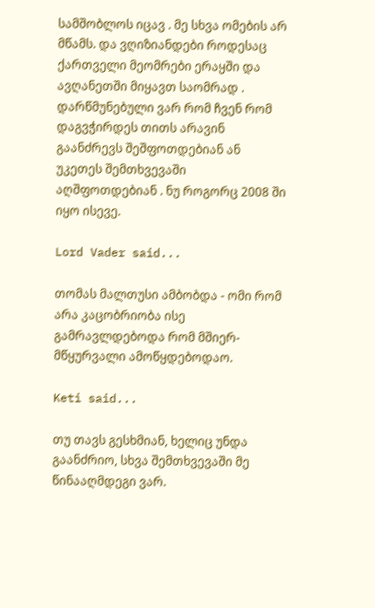სამშობლოს იცავ . მე სხვა ომების არ მწამს. და ვღიზიანდები როდესაც ქართველი მეომრები ერაყში და ავღანეთში მიყავთ საომრად . დარწმუნებული ვარ რომ ჩვენ რომ დაგვჭირდეს თითს არავინ გაანძრევს შეშფოთდებიან ან უკეთეს შემთხვევაში აღშფოთდებიან . ნუ როგორც 2008 ში იყო ისევე.

Lord Vader said...

თომას მალთუსი ამბობდა - ომი რომ არა კაცობრიობა ისე გამრავლდებოდა რომ მშიერ-მწყურვალი ამოწყდებოდაო.

Keti said...

თუ თავს გესხმიან, ხელიც უნდა გაანძრიო, სხვა შემთხვევაში მე წინააღმდეგი ვარ.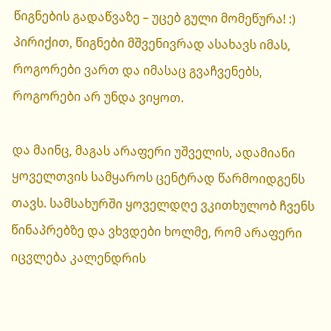წიგნების გადაწვაზე – უცებ გული მომეწურა! :) პირიქით, წიგნები მშვენივრად ასახავს იმას, როგორები ვართ და იმასაც გვაჩვენებს, როგორები არ უნდა ვიყოთ.

და მაინც, მაგას არაფერი უშველის, ადამიანი ყოველთვის სამყაროს ცენტრად წარმოიდგენს თავს. სამსახურში ყოველდღე ვკითხულობ ჩვენს წინაპრებზე და ვხვდები ხოლმე, რომ არაფერი იცვლება კალენდრის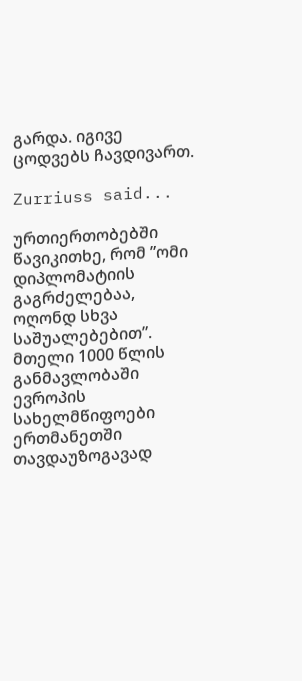გარდა. იგივე ცოდვებს ჩავდივართ.

Zurriuss said...

ურთიერთობებში წავიკითხე, რომ ”ომი დიპლომატიის გაგრძელებაა, ოღონდ სხვა საშუალებებით”.
მთელი 1000 წლის განმავლობაში ევროპის სახელმწიფოები ერთმანეთში თავდაუზოგავად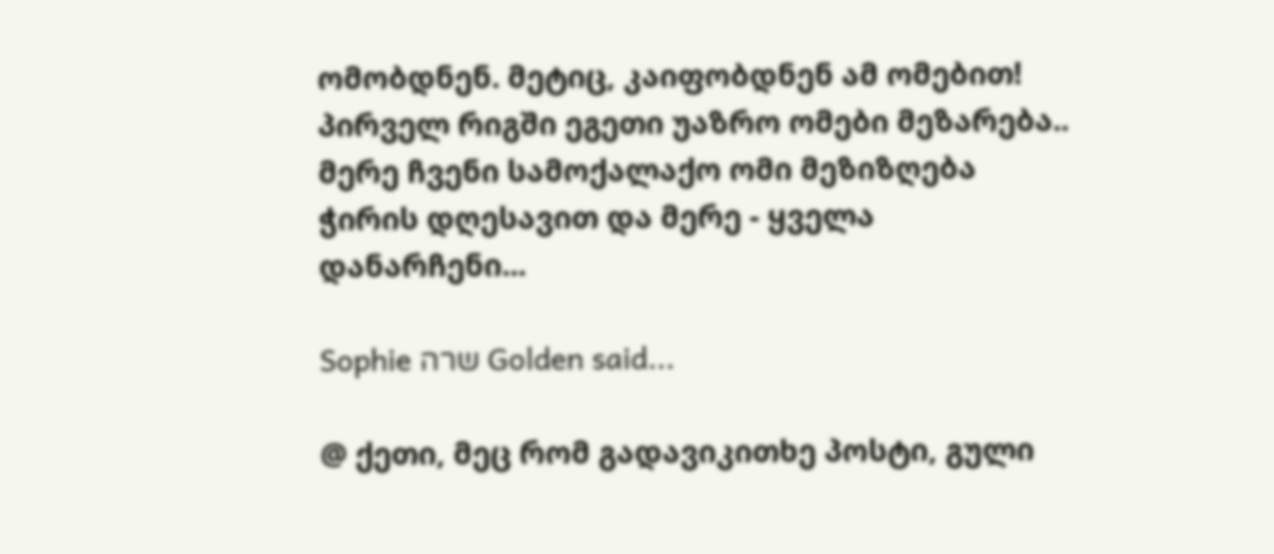ომობდნენ. მეტიც, კაიფობდნენ ამ ომებით!
პირველ რიგში ეგეთი უაზრო ომები მეზარება.. მერე ჩვენი სამოქალაქო ომი მეზიზღება ჭირის დღესავით და მერე - ყველა დანარჩენი...

Sophie שרה Golden said...

@ ქეთი, მეც რომ გადავიკითხე პოსტი, გული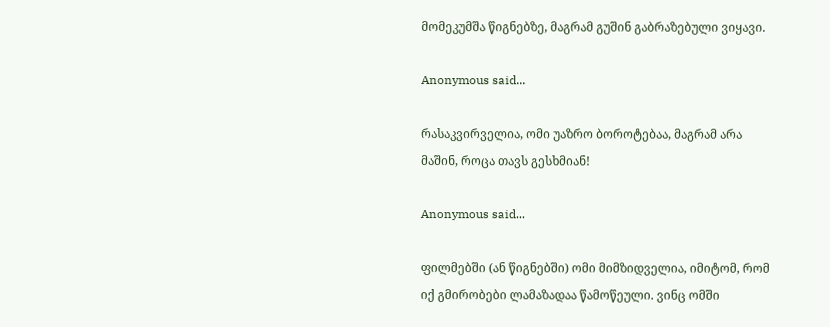მომეკუმშა წიგნებზე, მაგრამ გუშინ გაბრაზებული ვიყავი.

Anonymous said...

რასაკვირველია, ომი უაზრო ბოროტებაა, მაგრამ არა მაშინ, როცა თავს გესხმიან!

Anonymous said...

ფილმებში (ან წიგნებში) ომი მიმზიდველია, იმიტომ, რომ იქ გმირობები ლამაზადაა წამოწეული. ვინც ომში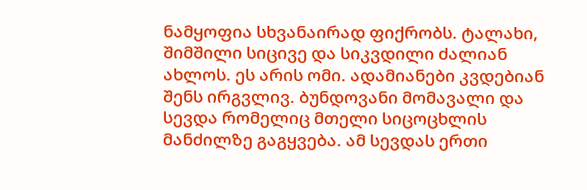ნამყოფია სხვანაირად ფიქრობს. ტალახი, შიმშილი სიცივე და სიკვდილი ძალიან ახლოს. ეს არის ომი. ადამიანები კვდებიან შენს ირგვლივ. ბუნდოვანი მომავალი და სევდა რომელიც მთელი სიცოცხლის მანძილზე გაგყვება. ამ სევდას ერთი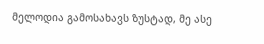მელოდია გამოსახავს ზუსტად, მე ასე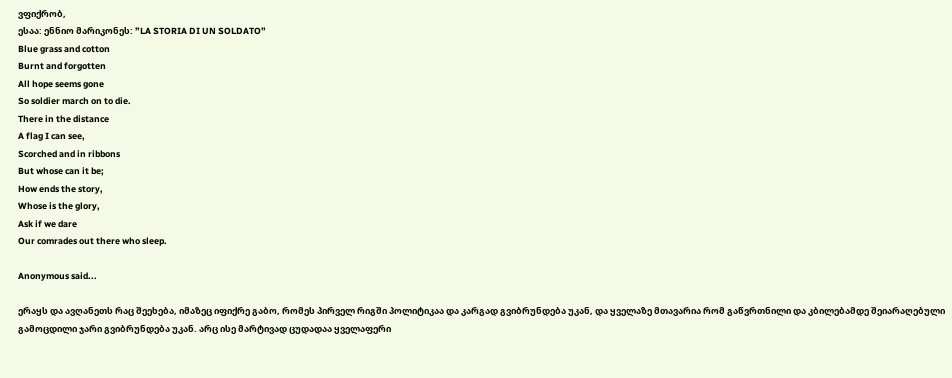ვფიქრობ,
ესაა: ენნიო მარიკონეს: ”LA STORIA DI UN SOLDATO”
Blue grass and cotton
Burnt and forgotten
All hope seems gone
So soldier march on to die.
There in the distance
A flag I can see,
Scorched and in ribbons
But whose can it be;
How ends the story,
Whose is the glory,
Ask if we dare
Our comrades out there who sleep.

Anonymous said...

ერაყს და ავღანეთს რაც შეეხება, იმაზეც იფიქრე გაბო, რომეს პირველ რიგში პოლიტიკაა და კარგად გვიბრუნდება უკან, და ყველაზე მთავარია რომ გაწვრთნილი და კბილებამდე შეიარაღებული გამოცდილი ჯარი გვიბრუნდება უკან. არც ისე მარტივად ცუდადაა ყველაფერი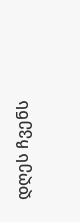დღეს ჩვენს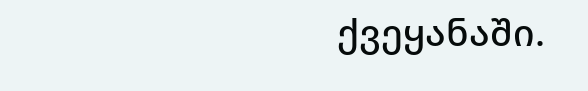ქვეყანაში.